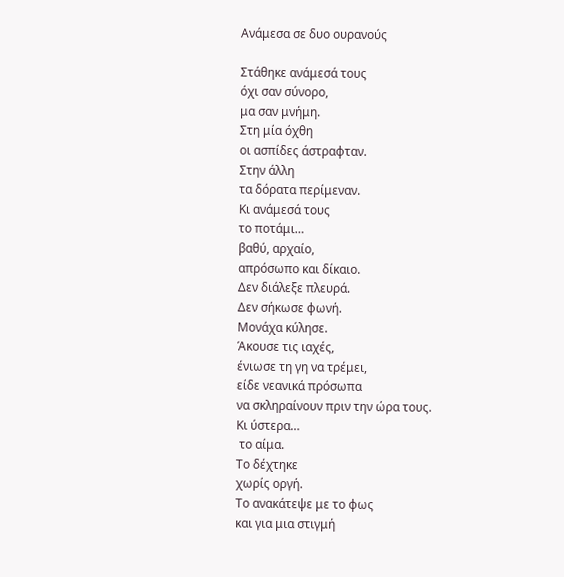Ανάμεσα σε δυο ουρανούς

Στάθηκε ανάμεσά τους
όχι σαν σύνορο,
μα σαν μνήμη.
Στη μία όχθη
οι ασπίδες άστραφταν.
Στην άλλη
τα δόρατα περίμεναν.
Κι ανάμεσά τους
το ποτάμι…
βαθύ, αρχαίο,
απρόσωπο και δίκαιο.
Δεν διάλεξε πλευρά.
Δεν σήκωσε φωνή.
Μονάχα κύλησε.
Άκουσε τις ιαχές,
ένιωσε τη γη να τρέμει,
είδε νεανικά πρόσωπα
να σκληραίνουν πριν την ώρα τους.
Κι ύστερα…
 το αίμα.
Το δέχτηκε
χωρίς οργή.
Το ανακάτεψε με το φως
και για μια στιγμή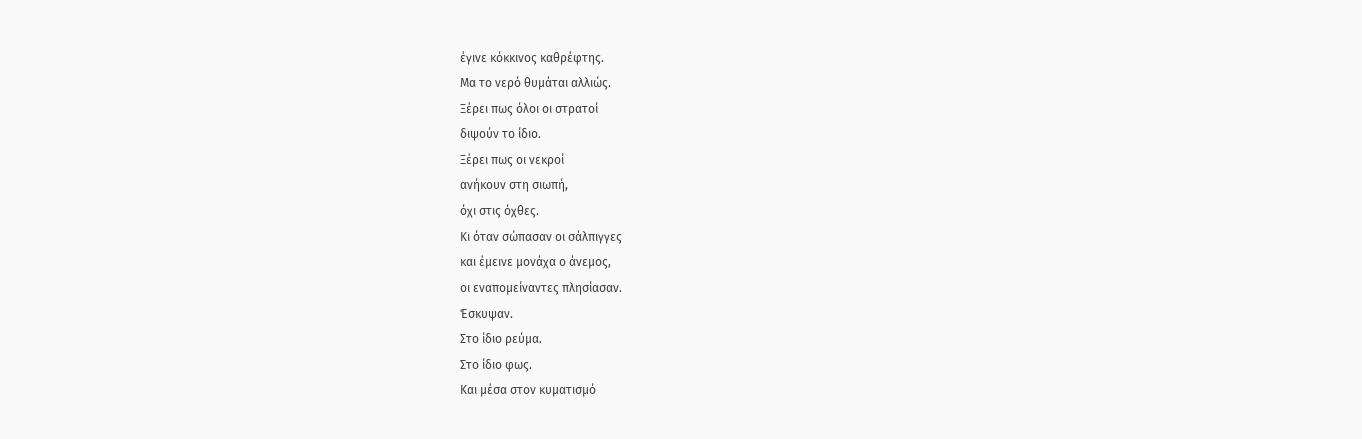έγινε κόκκινος καθρέφτης.
Μα το νερό θυμάται αλλιώς.
Ξέρει πως όλοι οι στρατοί
διψούν το ίδιο.
Ξέρει πως οι νεκροί
ανήκουν στη σιωπή,
όχι στις όχθες.
Κι όταν σώπασαν οι σάλπιγγες
και έμεινε μονάχα ο άνεμος,
οι εναπομείναντες πλησίασαν.
Έσκυψαν.
Στο ίδιο ρεύμα.
Στο ίδιο φως.
Και μέσα στον κυματισμό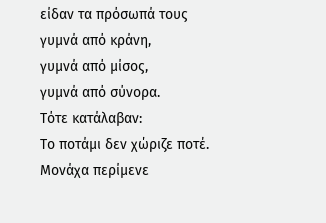είδαν τα πρόσωπά τους
γυμνά από κράνη,
γυμνά από μίσος,
γυμνά από σύνορα.
Τότε κατάλαβαν:
Το ποτάμι δεν χώριζε ποτέ.
Μονάχα περίμενε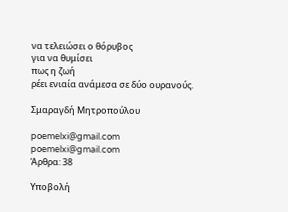να τελειώσει ο θόρυβος
για να θυμίσει
πως η ζωή
ρέει ενιαία ανάμεσα σε δύο ουρανούς.

Σμαραγδή Μητροπούλου

poemelxi@gmail.com
poemelxi@gmail.com
Άρθρα: 38

Υποβολή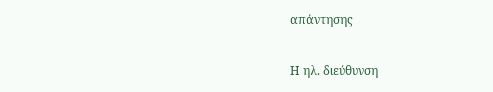απάντησης

Η ηλ. διεύθυνση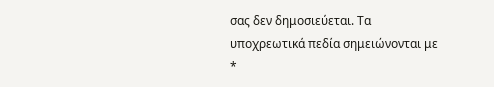σας δεν δημοσιεύεται. Τα υποχρεωτικά πεδία σημειώνονται με *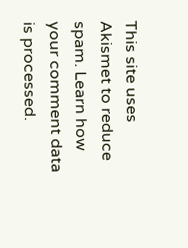This site uses Akismet to reduce spam. Learn how your comment data is processed.